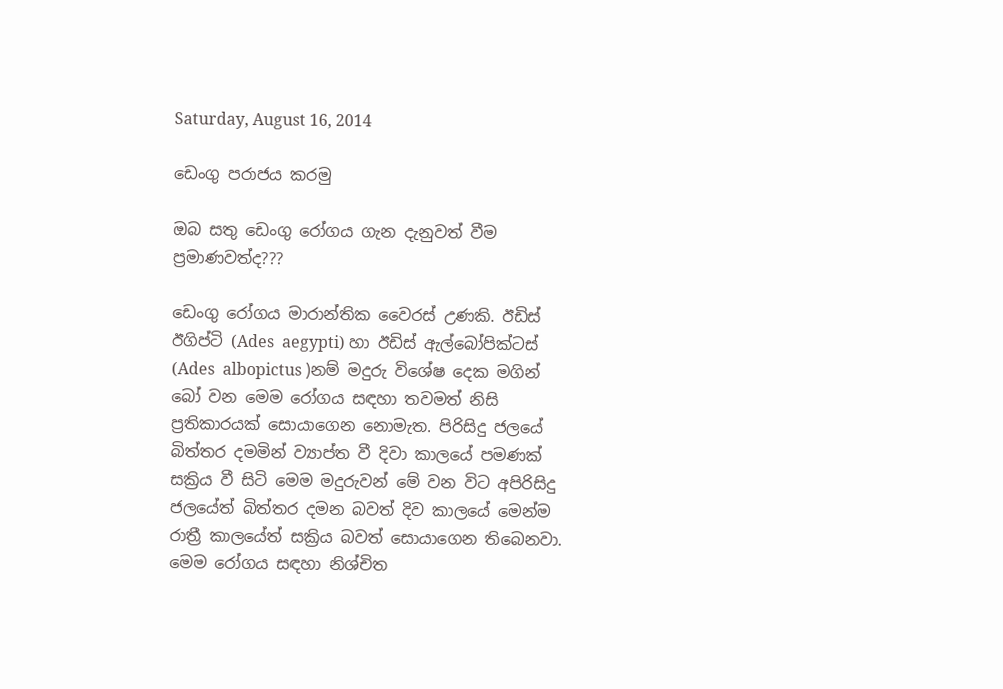Saturday, August 16, 2014

ඩෙංගු පරාජය කරමු

ඔබ සතු ඩෙංගු රෝගය ගැන දැනුවත් වීම ප්‍රමාණවත්ද???

ඩෙංගු රෝගය මාරාන්තික වෛරස් උණකි. ඊඩිස් ඊගිප්ටි (Ades  aegypti) හා ඊඩිස් ඇල්බෝපික්ටස් (Ades  albopictus )නම් මදුරු විශේෂ දෙක මගින් බෝ වන මෙම රෝගය සඳහා තවමත් නිසි ප්‍රතිකාරයක් සොයාගෙන නොමැත. පිරිසිදු ජලයේ බිත්තර දමමින් ව්‍යාප්ත වී දිවා කාලයේ පමණක් සක්‍රිය වී සිටි මෙම මදුරුවන් මේ වන විට අපිරිසිදු ජලයේත් බිත්තර දමන බවත් දිව කාලයේ මෙන්ම රාත්‍රී කාලයේත් සක්‍රිය බවත් සොයාගෙන තිබෙනවා. මෙම රෝගය සඳහා නිශ්චිත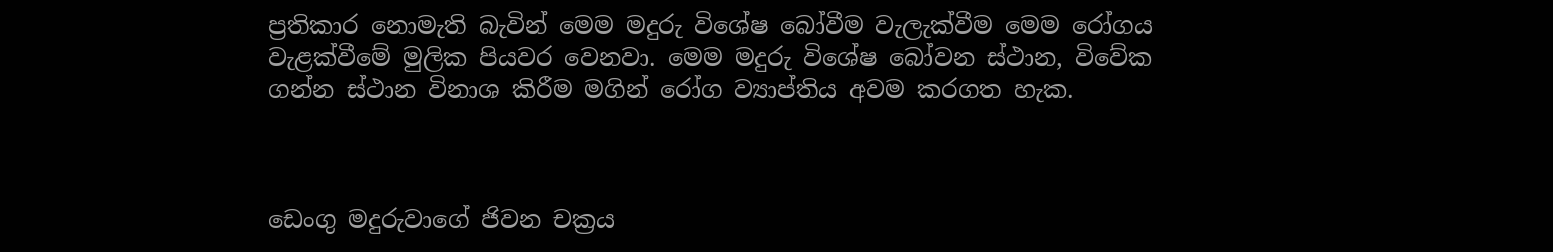ප්‍රතිකාර නොමැති බැවින් මෙම මදුරු විශේෂ බෝවීම වැලැක්වීම මෙම රෝගය වැළක්වීමේ මුලික පියවර වෙනවා. මෙම මදුරු විශේෂ බෝවන ස්ථාන, විවේක ගන්න ස්ථාන විනාශ කිරීම මගින් රෝග ව්‍යාප්තිය අවම කරගත හැක.



ඩෙංගු මදුරුවාගේ ජිවන චක්‍රය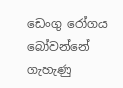ඩෙංගු රෝගය බෝවන්නේ ගැහැණු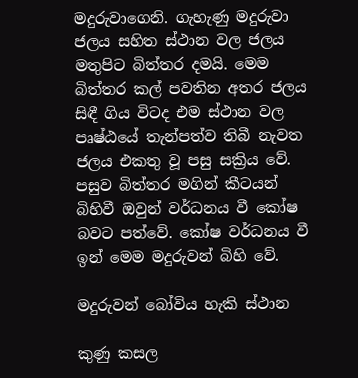මදුරුවාගෙනි. ගැහැණු මදුරුවා ජලය සහිත ස්ථාන වල ජලය මතුපිට බිත්තර දමයි. මෙම බිත්තර කල් පවතින අතර ජලය සිඳී ගිය විටද එම ස්ථාන වල පෘෂ්ඨයේ තැන්පත්ව තිබී නැවත ජලය එකතු වූ පසු සක්‍රිය වේ. පසුව බිත්තර මගින් කීටයන් බිහිවී ඔවුන් වර්ධනය වී කෝෂ බවට පත්වේ. කෝෂ වර්ධනය වී ඉන් මෙම මදුරුවන් බිහි වේ.

මදුරුවන් බෝවිය හැකි ස්ථාන

කුණු කසල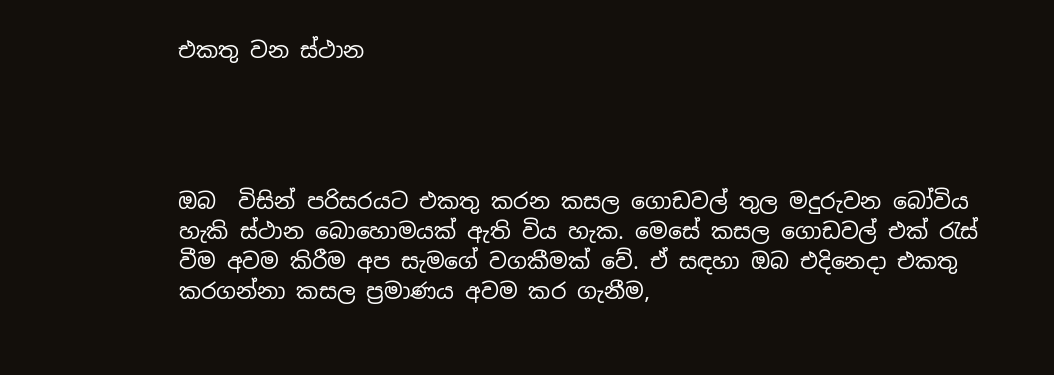එකතු වන ස්ථාන




ඔබ  විසින් පරිසරයට එකතු කරන කසල ගොඩවල් තුල මදුරුවන බෝවිය හැකි ස්ථාන බොහොමයක් ඇති විය හැක. මෙසේ කසල ගොඩවල් එක් රැස් වීම අවම කිරීම අප සැමගේ වගකීමක් වේ. ඒ සඳහා ඔබ එදිනෙදා එකතු කරගන්නා කසල ප්‍රමාණය අවම කර ගැනීම,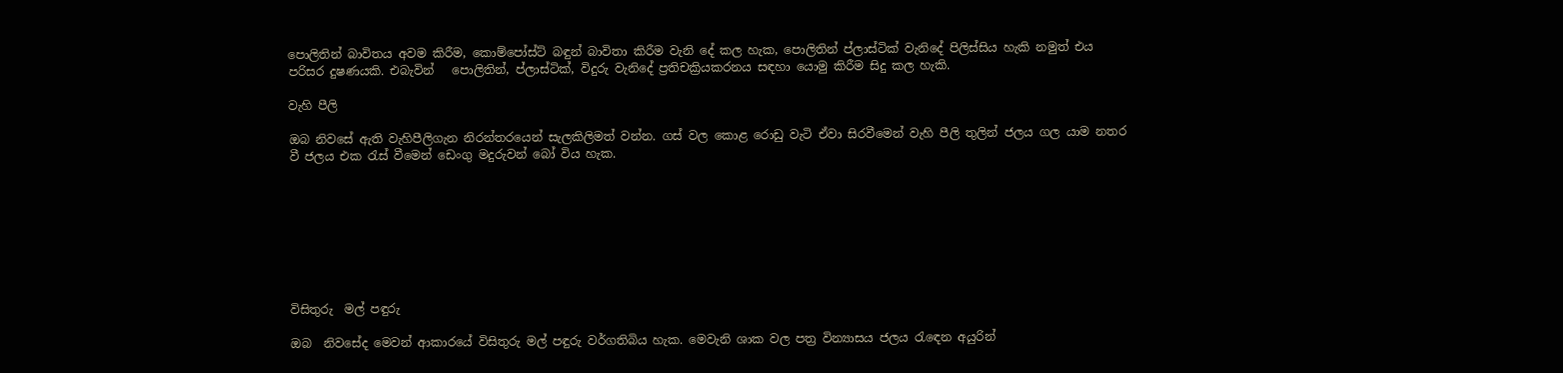පොලිතින් බාවිතය අවම කිරීම, කොම්පෝස්ට් බඳුන් බාවිතා කිරීම වැනි දේ කල හැක, පොලිතින් ප්ලාස්ටික් වැනිදේ පිලිස්සිය හැකි නමුත් එය පරිසර දුෂණයකි. එබැවින්   පොලිතින්, ප්ලාස්ටික්, විදුරු වැනිදේ ප්‍රතිචක්‍රියකරනය සඳහා යොමු කිරීම සිදු කල හැකි.

වැහි පීලි

ඔබ නිවසේ ඇති වැහිපීලිගැන නිරන්තරයෙන් සැලකිලිමත් වන්න. ගස් වල කොළ රොඩු වැටි ඒවා සිරවීමෙන් වැහි පීලි තුලින් ජලය ගල යාම නතර වී ජලය එක රැස් වීමෙන් ඩෙංගු මදුරුවන් බෝ විය හැක.








විසිතුරු  මල් පඳුරු

ඔබ  නිවසේද මෙවන් ආකාරයේ විසිතුරු මල් පඳුරු වර්ගතිබිය හැක. මෙවැනි ශාක වල පත්‍ර වින්‍යාසය ජලය රැඳෙන අයුරින්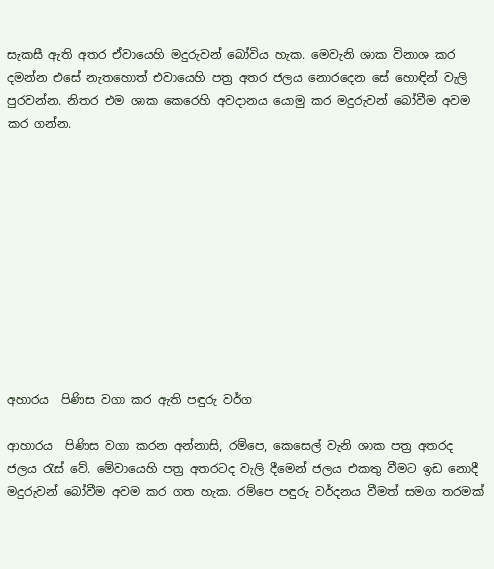සැකසී ඇති අතර ඒවායෙහි මදුරුවන් බෝවිය හැක. මෙවැනි ශාක විනාශ කර දමන්න එසේ නැතහොත් එවායෙහි පත්‍ර අතර ජලය නොරදෙන සේ හොඳින් වැලි පුරවන්න. නිතර එම ශාක කෙරෙහි අවදානය යොමු කර මදුරුවන් බෝවීම අවම කර ගන්න.











අහාරය  පිණිස වගා කර ඇති පඳුරු වර්ග

ආහාරය  පිණිස වගා කරන අන්නාසි, රම්පෙ, කෙසෙල් වැනි ශාක පත්‍ර අතරද ජලය රැස් වේ. මේවායෙහි පත්‍ර අතරටද වැලි දීමෙන් ජලය එකතු වීමට ඉඩ නොදී මදුරුවන් බෝවීම අවම කර ගත හැක. රම්පෙ පඳුරු වර්දනය වීමත් සමග තරමක්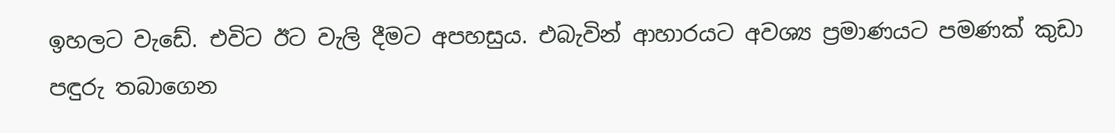ඉහලට වැඩේ. එවිට ඊට වැලි දීමට අපහසුය. එබැවින් ආහාරයට අවශ්‍ය ප්‍රමාණයට පමණක් කුඩා පඳුරු තබාගෙන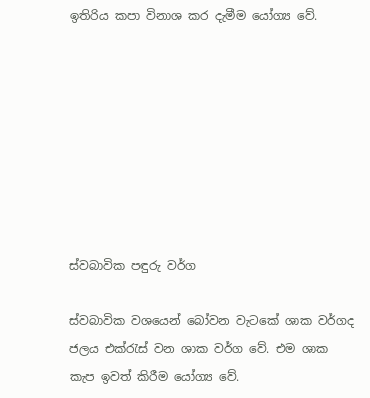ඉතිරිය කපා විනාශ කර දැමීම යෝග්‍ය වේ.








ස්වබාවික පඳුරු වර්ග

ස්වබාවික වශයෙන් බෝවන වැටකේ ශාක වර්ගද ජලය එක්රැස් වන ශාක වර්ග වේ. එම ශාක කැප ඉවත් කිරීම යෝග්‍ය වේ.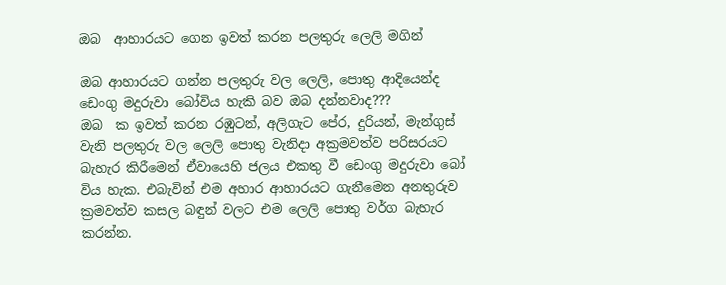ඔබ  ආහාරයට ගෙන ඉවත් කරන පලතුරු ලෙලි මගින්

ඔබ ආහාරයට ගන්න පලතුරු වල ලෙලි, පොතු ආදියෙන්ද ඩෙංගු මදුරුවා බෝවිය හැකි බව ඔබ දන්නවාද???
ඔබ  ක ඉවත් කරන රඹුටන්, අලිගැට පේර, දුරියන්, මැන්ගුස් වැනි පලතුරු වල ලෙලි පොතු වැනිදා අක්‍රමවත්ව පරිසරයට බැහැර කිරීමෙන් ඒවායෙහි ජලය එකතු වී ඩෙංගු මදුරුවා බෝ විය හැක. එබැවින් එම අහාර ආහාරයට ගැනීමෙන අනතුරුව ක්‍රමවත්ව කසල බඳුන් වලට එම ලෙලි පොතු වර්ග බැහැර කරන්න.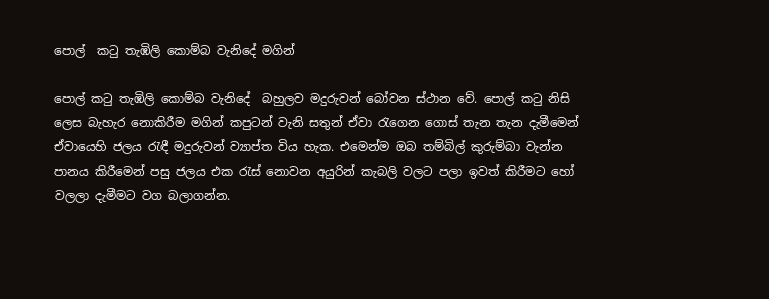පොල්  කටු තැඹිලි කොම්බ වැනිදේ මගින්

පොල් කටු තැඹිලි කොම්බ වැනිදේ  බහුලව මදුරුවන් බෝවන ස්ථාන වේ. පොල් කටු නිසි ලෙස බැහැර නොකිරීම මගින් කපුටන් වැනි සතුන් ඒවා රැගෙන ගොස් තැන තැන දැමීමෙන්  ඒවායෙහි ජලය රැඳී මදුරුවන් ව්‍යාප්ත විය හැක. එමෙන්ම ඔබ තම්බිල් කුරුම්බා වැන්න පානය කිරීමෙන් පසු ජලය එක රැස් නොවන අයුරින් කැබලි වලට පලා ඉවත් කිරීමට හෝ වලලා දැමීමට වග බලාගන්න.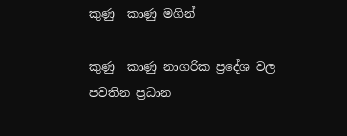කුණු  කාණු මගින්

කුණු  කාණු නාගරික ප්‍රදේශ වල පවතින ප්‍රධාන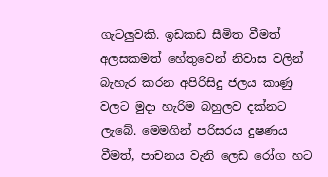ගැටලුවකි. ඉඩකඩ සීමිත වීමත් අලසකමත් හේතුවෙන් නිවාස වලින් බැහැර කරන අපිරිසිදු ජලය කාණු වලට මුදා හැරිම බහුලව දක්නට ලැබේ. මෙමගින් පරිසරය දුෂණය වීමත්, පාචනය වැනි ලෙඩ රෝග හට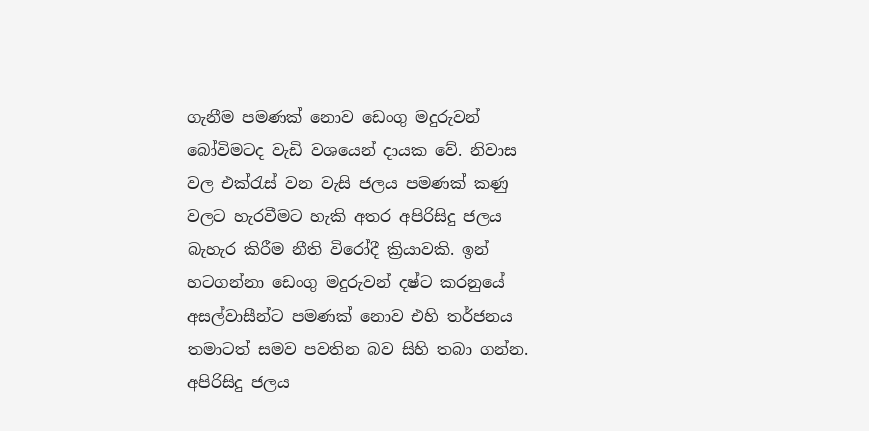ගැනීම පමණක් නොව ඩෙංගු මදුරුවන් බෝවිමටද වැඩි වශයෙන් දායක වේ. නිවාස වල එක්රැස් වන වැසි ජලය පමණක් කණු වලට හැරවීමට හැකි අතර අපිරිසිදු ජලය බැහැර කිරීම නීති විරෝදී ක්‍රියාවකි. ඉන් හටගන්නා ඩෙංගු මදුරුවන් දෂ්ට කරනුයේ අසල්වාසීන්ට පමණක් නොව එහි තර්ජනය තමාටත් සමව පවතින බව සිහි තබා ගන්න. අපිරිසිදු ජලය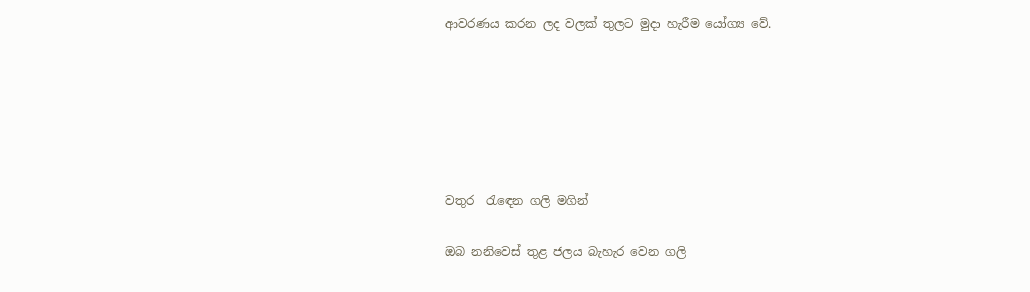ආවරණය කරන ලද වලක් තුලට මුදා හැරීම යෝග්‍ය වේ.






වතුර  රැඳෙන ගලි මගින්

ඔබ නනිවෙස් තුළ ජලය බැහැර වෙන ගලි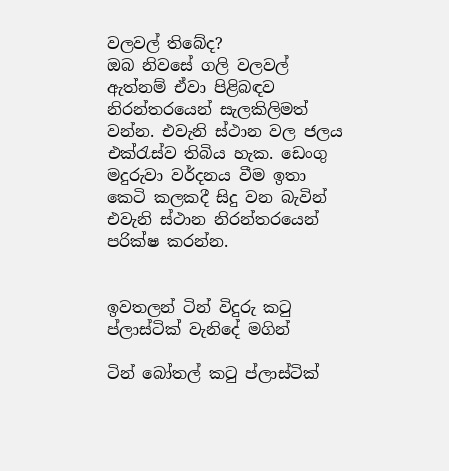වලවල් තිබේද?
ඔබ නිවසේ ගලි වලවල් ඇත්නම් ඒවා පිළිබඳව නිරන්තරයෙන් සැලකිලිමත් වන්න. එවැනි ස්ථාන වල ජලය එක්රැස්ව තිබිය හැක. ඩෙංගු මදුරුවා වර්දනය වීම ඉතා කෙටි කලකදී සිදු වන බැවින් එවැනි ස්ථාන නිරන්තරයෙන් පරික්ෂ කරන්න.


ඉවතලන් ටින් විදුරු කටු ප්ලාස්ටික් වැනිදේ මගින්

ටින් බෝතල් කටු ප්ලාස්ටික්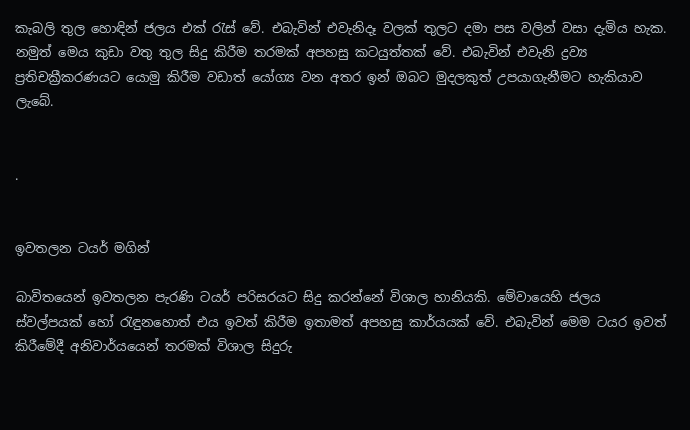කැබලි තුල හොඳින් ජලය එක් රැස් වේ. එබැවින් එවැනිදෑ වලක් තුලට දමා පස වලින් වසා දැමිය හැක. නමුත් මෙය කුඩා වතු තුල සිදු කිරීම තරමක් අපහසු කටයුත්තක් වේ. එබැවින් එවැනි ද්‍රව්‍ය ප්‍රතිචක්‍රීකරණයට යොමු කිරීම වඩාත් යෝග්‍ය වන අතර ඉන් ඔබට මුදලකුත් උපයාගැනීමට හැකියාව ලැබේ.


.


ඉවතලන ටයර් මගින්

බාවිතයෙන් ඉවතලන පැරණි ටයර් පරිසරයට සිදු කරන්නේ විශාල හානියකි. මේවායෙහි ජලය ස්වල්පයක් හෝ රැඳුනහොත් එය ඉවත් කිරීම ඉතාමත් අපහසු කාර්යයක් වේ. එබැවින් මෙම ටයර ඉවත් කිරීමේදී අනිවාර්යයෙන් තරමක් විශාල සිදුරු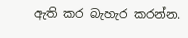ඇති කර බැහැර කරන්න.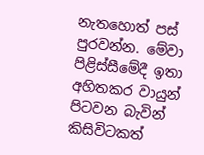නැතහොත් පස් පුරවන්න. මේවා පිළිස්සීමේදී ඉතා අහිතකර වායුන් පිටවන බැවින් කිසිවිටකත්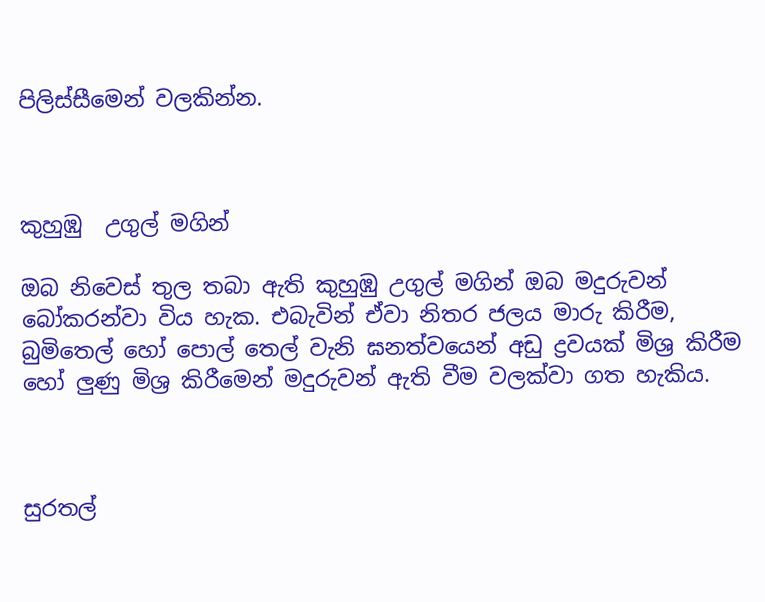පිලිස්සීමෙන් වලකින්න.



කුහුඹු  උගුල් මගින්

ඔබ නිවෙස් තුල තබා ඇති කුහුඹු උගුල් මගින් ඔබ මදුරුවන් බෝකරන්වා විය හැක. එබැවින් ඒවා නිතර ජලය මාරු කිරීම, බුමිතෙල් හෝ පොල් තෙල් වැනි ඝනත්වයෙන් අඩු ද්‍රවයක් මිශ්‍ර කිරීම හෝ ලුණු මිශ්‍ර කිරීමෙන් මදුරුවන් ඇති වීම වලක්වා ගත හැකිය.



සුරතල්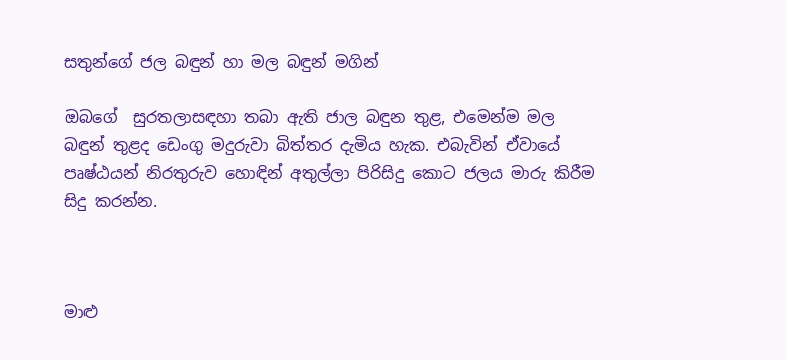සතුන්ගේ ජල බඳුන් හා මල බඳුන් මගින්

ඔබගේ  සුරතලාසඳහා තබා ඇති ජාල බඳුන තුළ, එමෙන්ම මල බඳුන් තුළද ඩෙංගු මදුරුවා බිත්තර දැමිය හැක. එබැවින් ඒවායේ පෘෂ්ඨයන් නිරතුරුව හොඳින් අතුල්ලා පිරිසිදු කොට ජලය මාරු කිරීම සිදු කරන්න.



මාළු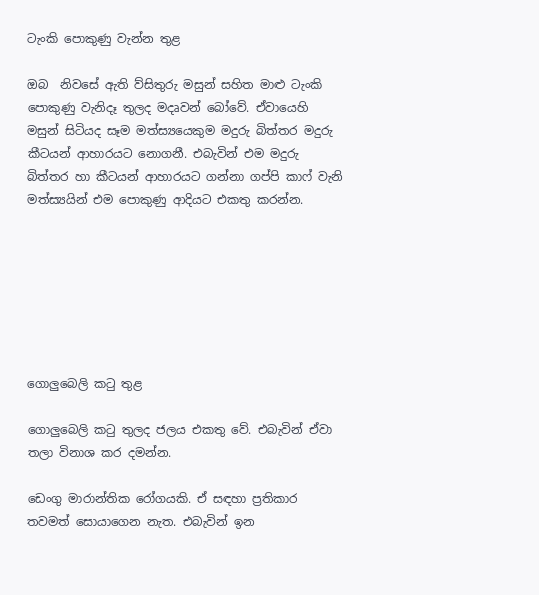ටැංකි පොකුණු වැන්න තුළ

ඔබ  නිවසේ ඇති ව්සිතුරු මසුන් සහිත මාළු ටැංකි පොකුණු වැනිදෑ තුලද මදෘවන් බෝවේ. ඒවායෙහි මසුන් සිටියද සෑම මත්ස්‍යයෙකුම මදුරු බිත්තර මදුරු කීටයන් ආහාරයට නොගනී. එබැවින් එම මදුරු බිත්තර හා කීටයන් ආහාරයට ගන්නා ගප්පි කාෆ් වැනි මත්ස්‍යයින් එම පොකුණු ආදියට එකතු කරන්න.







ගොලුබෙලි කටු තුළ

ගොලුබෙලි කටු තුලද ජලය එකතු වේ. එබැවින් ඒවා තලා විනාශ කර දමන්න.

ඩෙංගු මාරාන්තික රෝගයකි. ඒ සඳහා ප්‍රතිකාර තවමත් සොයාගෙන නැත. එබැවින් ඉන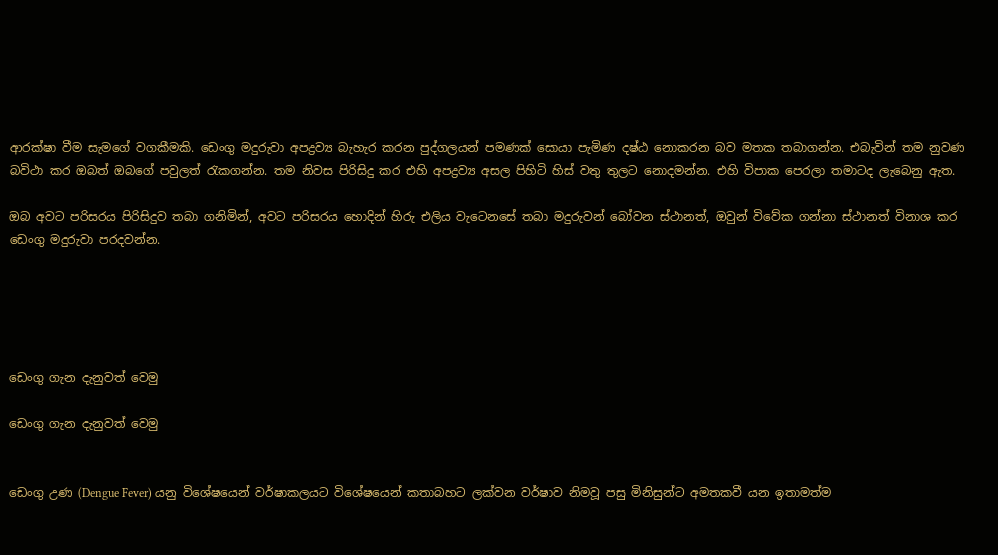ආරක්ෂා වීම සැමගේ වගකීමකි. ඩෙංගු මදුරුවා අපද්‍රව්‍ය බැහැර කරන පුද්ගලයන් පමණක් සොයා පැමිණ දෂ්ඨ නොකරන බව මතක තබාගන්න. එබැවින් තම නුවණ බවිථා කර ඔබත් ඔබගේ පවුලත් රැකගන්න. තම නිවස පිරිසිදු කර එහි අපද්‍රව්‍ය අසල පිහිටි හිස් වතු තුලට නොදමන්න. එහි විපාක පෙරලා තමාටද ලැබෙනු ඇත.

ඔබ අවට පරිසරය පිරිසිදුව තබා ගනිමින්, අවට පරිසරය හොදින් හිරු එලිය වැටෙනසේ තබා මදුරුවන් බෝවන ස්ථානත්, ඔවුන් විවේක ගන්නා ස්ථානත් විනාශ කර ඩෙංගු මදුරුවා පරදවන්න.





ඩෙංගු ගැන දැනුවත් වෙමු

ඩෙංගු ගැන දැනුවත් වෙමු


ඩෙංගු උණ (Dengue Fever) යනු විශේෂයෙන් වර්ෂාකලයට විශේෂයෙන් කතාබහට ලක්වන වර්ෂාව නිමවූ පසු මිනිසුන්ට අමතකවී යන ඉතාමත්ම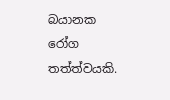බයානක රෝග තත්ත්වයකි.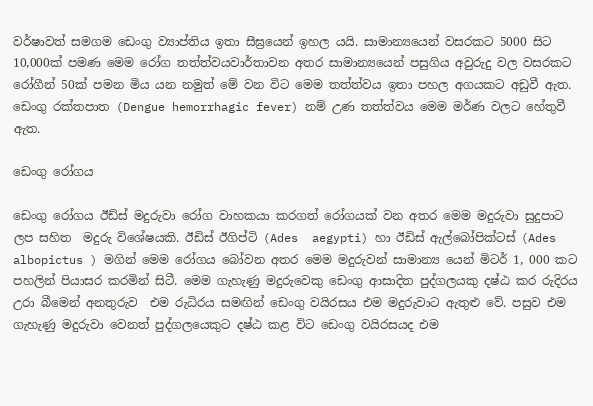වර්ෂාවත් සමගම ඩෙංගු ව්‍යාප්තිය ඉතා සීඝ්‍රයෙන් ඉහල යයි. සාමාන්‍යයෙන් වසරකට 5000 සිට 10,000ක් පමණ මෙම රෝග තත්ත්වයවාර්තාවන අතර සාමාන්‍යයෙන් පසුගිය අවුරුදු වල වසරකට රෝගීන් 50ක් පමන මිය යන නමුත් මේ වන විට මෙම තත්ත්වය ඉතා පහල අගයකට අඩුවී ඇත. ඩෙංගු රක්තපාත (Dengue hemorrhagic fever) නම් උණ තත්ත්වය මෙම මර්ණ වලට හේතුවී ඇත.

ඩෙංගු රෝගය

ඩෙංගු රෝගය ඊඩ්ස් මදුරුවා රෝග වාහකයා කරගත් රෝගයක් වන අතර මෙම මදුරුවා සුදුපාට ලප සහිත  මදුරු විශේෂයකි. ඊඩිස් ඊගිප්ටි (Ades  aegypti) හා ඊඩිස් ඇල්බෝපික්ටස් (Ades  albopictus ) මගින් මෙම රෝගය බෝවන අතර මෙම මදුරුවන් සාමාන්‍ය යෙන් මිටර් 1, 000 කට පහලින් පියාසර කරමින් සිටී. මෙම ගැහැණු මදුරුවෙකු ඩෙංගු ආසාදිත පුද්ගලයකු දෂ්ඨ කර රුදිරය උරා බීමෙන් අනතුරුව  එම රුධිරය සමඟින් ඩෙංගු වයිරසය එම මදුරුවාට ඇතුළු වේ. පසුව එම ගැහැණු මදුරුවා වෙනත් පුද්ගලයෙකුට දෂ්ඨ කළ විට ඩෙංගු වයිරසයද එම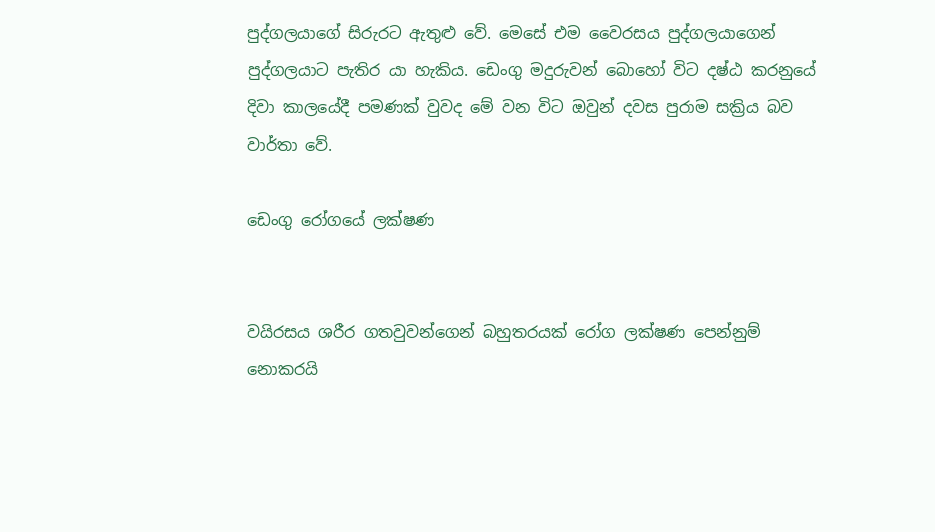පුද්ගලයාගේ සිරුරට ඇතුළු වේ. මෙසේ එම වෛරසය පුද්ගලයාගෙන් පුද්ගලයාට පැතිර යා හැකිය. ඩෙංගු මදුරුවන් බොහෝ විට දෂ්ඨ කරනුයේ දිවා කාලයේදී පමණක් වුවද මේ වන විට ඔවුන් දවස පුරාම සක්‍රිය බව වාර්තා වේ.

ඩෙංගු රෝගයේ ලක්ෂණ


වයිරසය ශරීර ගතවුවන්ගෙන් බහුතරයක් රෝග ලක්ෂණ පෙන්නුම් නොකරයි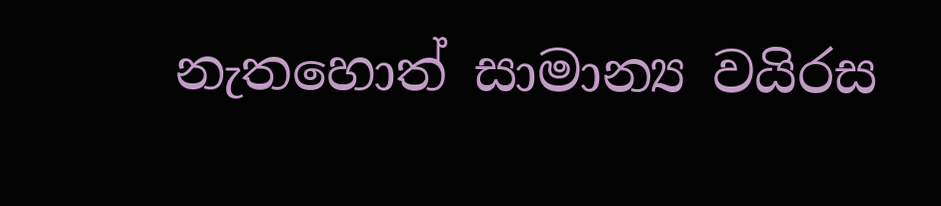නැතහොත් සාමාන්‍ය වයිරස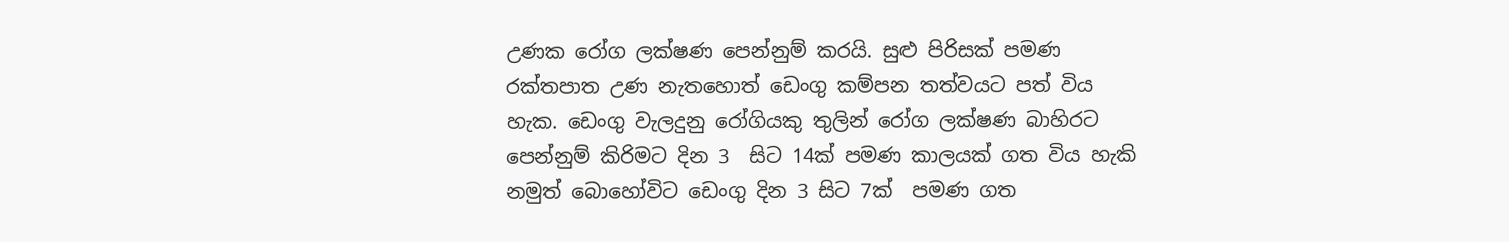උණක රෝග ලක්ෂණ පෙන්නුම් කරයි. සුළු පිරිසක් පමණ රක්තපාත උණ නැතහොත් ඩෙංගු කම්පන තත්වයට පත් විය හැක. ඩෙංගු වැලදුනු රෝගියකු තුලින් රෝග ලක්ෂණ බාහිරට පෙන්නුම් කිරිමට දින 3  සිට 14ක් පමණ කාලයක් ගත විය හැකි නමුත් බොහෝවිට ඩෙංගු දින 3 සිට 7ක්  පමණ ගත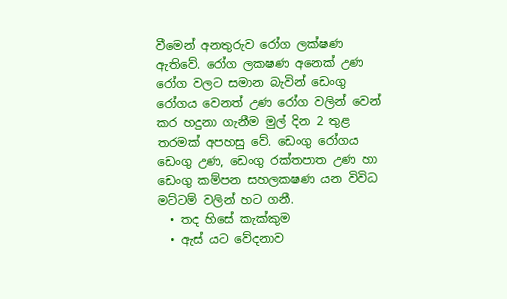වීමෙන් අනතුරුව රෝග ලක්ෂණ ඇතිවේ. රෝග ලක‍ෂණ අනෙක් උණ රෝග වලට සමාන බැවින් ඩෙංගු රෝගය වෙනත් උණ රෝග වලින් වෙන් කර හදුනා ගැනීම මුල් දින 2 තුළ තරමක් අපහසු වේ. ඩෙංගු රෝගය ඩෙංගු උණ, ඩෙංගු රක්තපාත උණ හා ඩෙංගු කම්පන සහලක‍ෂණ යන විවිධ මට්ටම් වලින් හට ගනී.
  • තද හිසේ කැක්කුම
  • ඇස් යට වේදනාව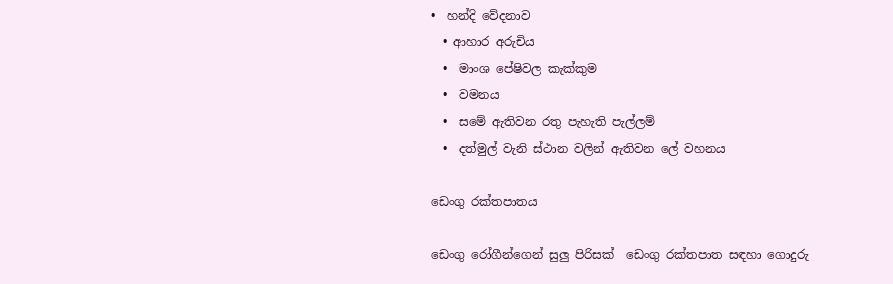•  හන්දි වේදනාව
  • ආහාර අරුචිය
  •  මාංශ පේෂිවල කැක්කුම
  •  වමනය
  •  සමේ ඇතිවන රතු පැහැති පැල්ලම්
  •  දත්මුල් වැනි ස්ථාන වලින් ඇතිවන ලේ වහනය

ඩෙංගු රක්තපාතය

ඩෙංගු රෝගීන්ගෙන් සුලු පිරිසක්  ඩෙංගු රක්තපාත සඳහා ගොදුරු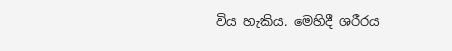විය හැකිය. මෙහිදී ශරීරය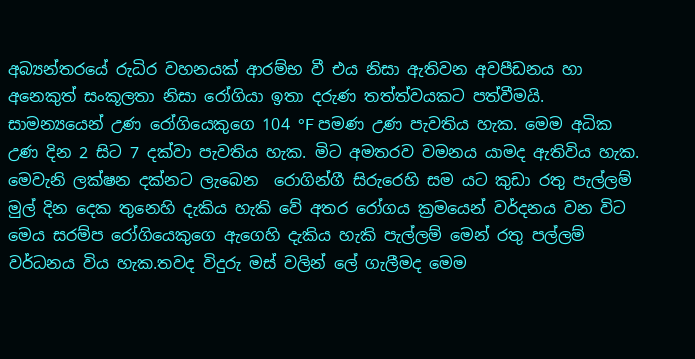අබ්‍යන්තරයේ රුධිර වහනයක් ආරම්භ වී එය නිසා ඇතිවන අවපීඩනය හා අනෙකුත් සංකූලතා නිසා රෝගියා ඉතා දරුණ තත්ත්වයකට පත්වීමයි.
සාමන්‍යයෙන් උණ රෝගියෙකුගෙ 104 °F පමණ උණ පැවතිය හැක. මෙම අධික උණ දින 2 සිට 7 දක්වා පැවතිය හැක. මිට අමතරව වමනය යාමද ඇතිවිය හැක. මෙවැනි ලක්ෂන දක්නට ලැබෙන  රොගින්ගී සිරුරෙහි සම යට කුඩා රතු පැල්ලම් මුල් දින දෙක තුනෙහි දැකිය හැකි වේ අතර රෝගය ක්‍රමයෙන් වර්දනය වන විට මෙය සරම්ප රෝගියෙකුගෙ ඇගෙහි දැකිය හැකි පැල්ලම් මෙන් රතු පල්ලම් වර්ධනය විය හැක.තවද විදුරු මස් වලින් ලේ ගැලීමද මෙම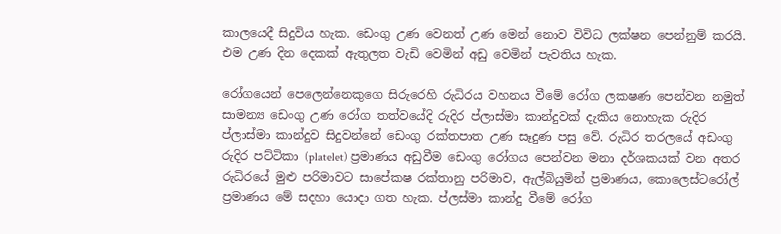කාලයෙදී සිදුවිය හැක. ඩෙංගු උණ වෙනත් උණ මෙන් නොව විවිධ ලක්ෂන පෙන්නුම් කරයි. එම උණ දින දෙකක් ඇතුලත වැඩි වෙමින් අඩු වෙමින් පැවතිය හැක.

රෝගයෙන් පෙලෙන්නෙකුගෙ සිරුරෙහි රුධිරය වහනය වීමේ රෝග ලක‍ෂණ පෙන්වන නමුත් සාමන්‍ය ඩෙංගු උණ රෝග තත්වයේදි රුදිර ප්ලාස්මා කාන්දුවක් දැකිය නොහැක රුදිර ප්ලාස්මා කාන්දුව සිදුවන්නේ ඩෙංගු රක්තපාත උණ සෑදුණ පසු වේ. රුධිර තරලයේ අඩංගු රුදිර පට්ටිකා (platelet) ප්‍රමාණය අඩුවීම ඩෙංගු රෝගය පෙන්වන මනා දර්ශකයක් වන අතර රුධිරයේ මුළු පරිමාවට සාපේක‍ෂ රක්තානු පරිමාව, ඇල්බියුමින් ප්‍රමාණය, කොලෙස්ටරෝල් ප්‍රමාණය මේ සදහා යොදා ගත හැක. ප්ලස්මා කාන්දු වීමේ රෝග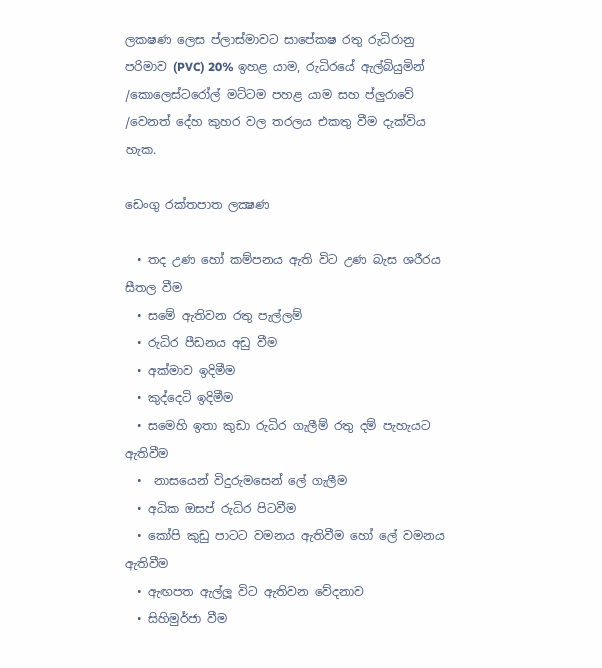ලක‍ෂණ ලෙස ප්ලාස්මාවට සාපේක‍ෂ රතු රුධිරානු  පරිමාව (PVC) 20% ඉහළ යාම, රුධිරයේ ඇල්බියුමින් /කොලෙස්ටරෝල් මට්ටම පහළ යාම සහ ප්ලුරාවේ /වෙනත් දේහ කුහර වල තරලය එකතු වීම දැක්විය හැක.

ඩෙංගු රක්තපාත ලක්‍ෂණ

  • තද උණ හෝ කම්පනය ඇති විට උණ බැස ශරීරය සීතල වීම
  • සමේ ඇතිවන රතු පැල්ලම්
  • රුධිර පීඩනය අඩු වීම
  • අක්මාව ඉදිමීම
  • කුද්දෙටි ඉදිමීම
  • සමෙහි ඉතා කුඩා රුධිර ගැලීම් රතු දම් පැහැයට ඇතිවීම
  •  නාසයෙන් විදුරුමසෙන් ලේ ගැලීම
  • අධික ඔසප් රුධිර පිටවීම
  • කෝපි කුඩු පාටට වමනය ඇතිවීම හෝ ලේ වමනය ඇතිවීම
  • ඇඟපත ඇල්ලූ විට ඇතිවන වේදනාව
  • සිහිමුර්ජා වීම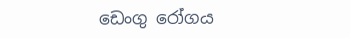ඩෙංගු රෝගය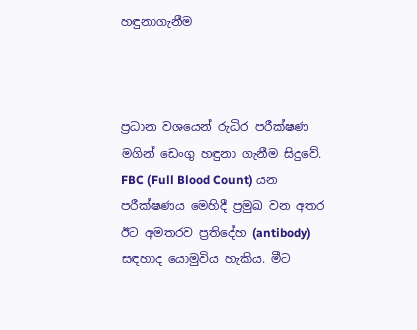හඳුනාගැනීම



ප්‍රධාන වශයෙන් රුධිර පරීක්ෂණ මගින් ඩෙංගු හඳුනා ගැනීම සිදුවේ.  FBC (Full Blood Count) යන පරීක්ෂණය මෙහිදී ප්‍රමුඛ වන අතර ඊට අමතරව ප්‍රතිදේහ (antibody) සඳහාද යොමුවිය හැකිය. මීට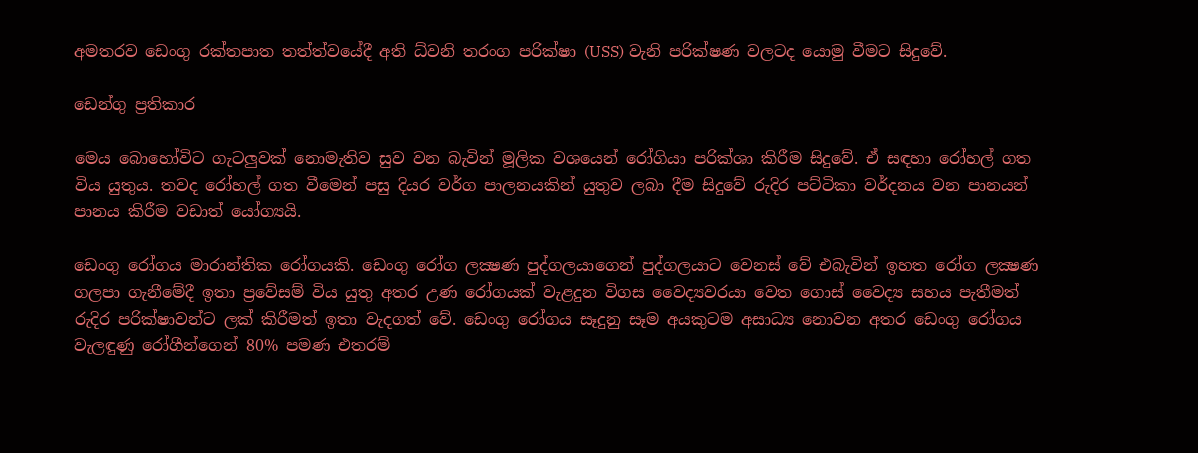අමතරව ඩෙංගු රක්තපාත තත්ත්වයේදී අති ධ්වනි තරංග පරික්ෂා (USS) වැනි පරික්ෂණ වලටද යොමු වීමට සිදුවේ.

ඩෙන්ගු ප්‍රතිකාර

මෙය බොහෝවිට ගැටලුවක් නොමැතිව සුව වන බැවින් මූලික වශයෙන් රෝගියා පරික්ශා කිරීම සිදුවේ. ඒ සඳහා රෝහල් ගත විය යුතුය. තවද රෝහල් ගත වීමෙන් පසු දියර වර්ග පාලනයකින් යුතුව ලබා දීම සිදුවේ රුදිර පට්ටිකා වර්දනය වන පානයන් පානය කිරීම වඩාත් යෝග්‍යයි.

ඩෙංගු රෝගය මාරාන්තික රෝගයකි. ඩෙංගු රෝග ලක්‍ෂණ පුද්ගලයාගෙන් පුද්ගලයාට වෙනස් වේ එබැවින් ඉහත රෝග ලක්‍ෂණ ගලපා ගැනීමේදී ඉතා ප්‍රවේසම් විය යුතු අතර උණ රෝගයක් වැළදුන විගස වෛද්‍යවරයා වෙත ගොස් වෛද්‍ය සහය පැතීමත් රුදිර පරික්ෂාවන්ට ලක් කිරීමත් ඉතා වැදගත් වේ. ඩෙංගු රෝගය සෑදුනු සෑම අයකුටම අසාධ්‍ය නොවන අතර ඩෙංගු රෝගය වැලඳුණු රෝගීන්ගෙන් 80% පමණ එතරම්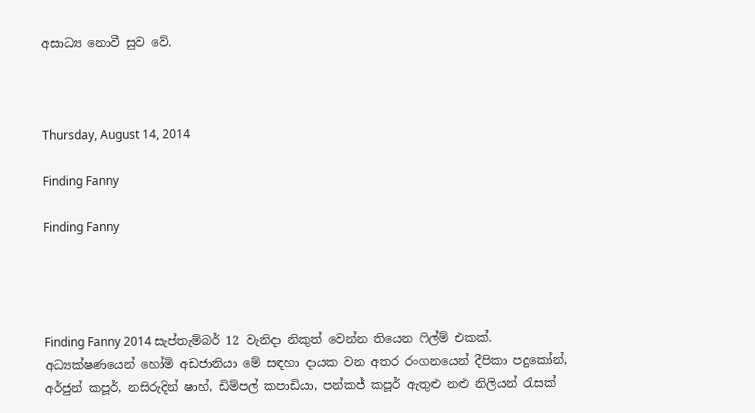අසාධ්‍ය නොවී සුව වේ.



Thursday, August 14, 2014

Finding Fanny

Finding Fanny




Finding Fanny 2014 සැප්තැම්බර් 12 වැනිදා නිකුත් වෙන්න තියෙන ෆිල්ම් එකක්. අධ්‍යක්ෂණයෙන් හෝමි අඩජානියා මේ සඳහා දායක වන අතර රංගනයෙන් දීපිකා පදුකෝන්, අර්ජුන් කපූර්, නසිරුදින් ෂාහ්, ඩිම්පල් කපාඩියා, පන්කජ් කපූර් ඇතුළු නළු නිලියන් රැසක්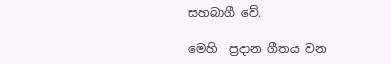සහබාගී වේ.

මෙහි  ප්‍රදාන ගීතය වන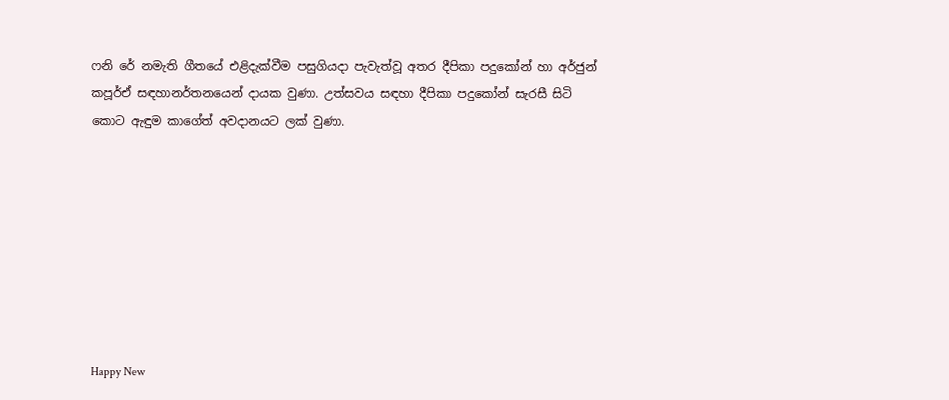ෆනි රේ නමැති ගීතයේ එළිදැක්වීම පසුගියදා පැවැත්වූ අතර දීපිකා පදුකෝන් හා අර්ජුන් කපූර්ඒ සඳහානර්තනයෙන් දායක වුණා. උත්සවය සඳහා දීපිකා පදුකෝන් සැරසී සිටි කොට ඇඳුම කාගේත් අවදානයට ලක් වුණා.








Happy New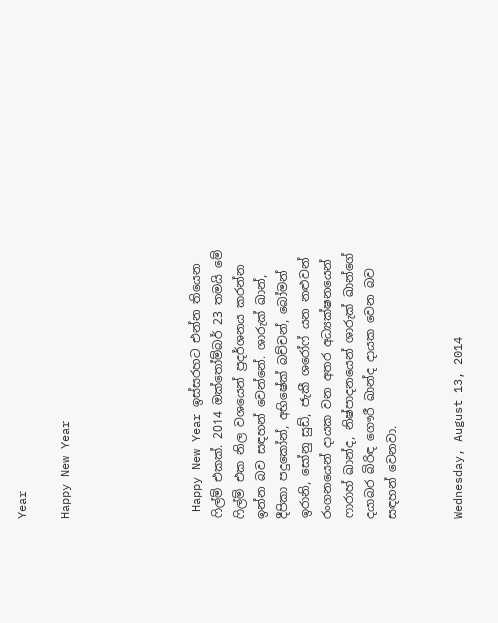Year

Happy New Year





 Happy New Year ඉස්සරහට එන්න තියෙන ෆිල්ම් එකක්. 2014 ඔක්තෝම්බර් 23 තමයි මේ ෆිල්ම් එක නිල වශයෙන් ප්‍රදර්ශනය කරන්න ඉන්න බව සඳහන් වෙන්නේ. ශාරුක් ඛාන්, දීපිකා පදුකෝන්, අභිෂේක් බච්චන්, බෝමන් ඉරානි, සෝනු සුඩ්, ජැකී ශරෝෆ් යන නළුවන් රංගනයෙන් දායක වන අතර අධ්‍යක්ෂනයෙන් ෆාරාහ් ඛාන්ද, නිෂ්පාදනයෙන් ශාරුක් ඛාන්ගේ දයාබර බිරිඳ ගෞරී ඛාන්ද දායක වෙන බව සඳහන් වෙනවා.


Wednesday, August 13, 2014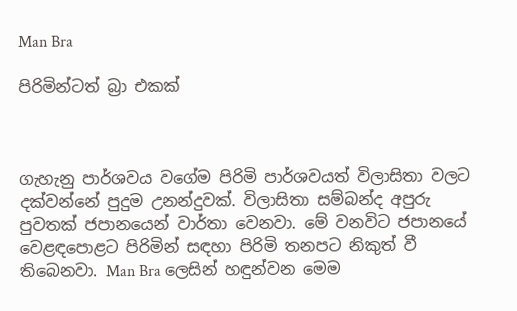Man Bra

පිරිමින්ටත් බ්‍රා එකක්



ගැහැනු පාර්ශවය වගේම පිරිමි පාර්ශවයත් විලාසිතා වලට දක්වන්නේ පුදුම උනන්දුවක්. විලාසිතා සම්බන්ද අපුරු පුවතක් ජපානයෙන් වාර්තා වෙනවා. මේ වනවිට ජපානයේ වෙළඳපොළට පිරිමින් සඳහා පිරිමි තනපට නිකුත් වී තිබෙනවා. Man Bra ලෙසින් හඳුන්වන මෙම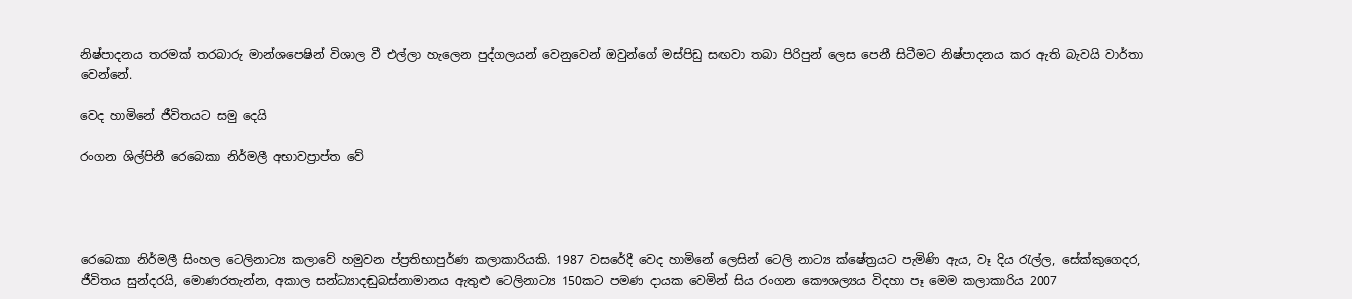නිෂ්පාදනය තරමක් තරබාරු මාන්ශපෙෂින් විශාල වී එල්ලා හැලෙන පුද්ගලයන් වෙනුවෙන් ඔවුන්ගේ මස්පිඩු සඟවා තබා පිරිපුන් ලෙස පෙනී සිටීමට නිෂ්පාදනය කර ඇති බැවයි වාර්තා වෙන්නේ.

වෙද හාමිනේ ජීවිතයට සමු දෙයි

රංගන ශිල්පිනී රෙබෙකා නිර්මලී අභාවප්‍රාප්ත වේ




රෙබෙකා නිර්මලී සිංහල ටෙලිනාට්‍ය කලාවේ හමුවන ප්‍ප්‍රතිභාපුර්ණ කලාකාරියකි. 1987 වසරේදී වෙද හාමිනේ ලෙසින් ටෙලි නාට්‍ය ක්ෂේත්‍රයට පැමිණි ඇය, වෑ දිය රැල්ල, සේක්කුගෙදර, ජීවිතය සුන්දරයි, මොණරතැන්න, අකාල සන්ධ්‍යාදඬුබස්නාමානය ඇතුළු ටෙලිනාට්‍ය 150කට පමණ දායක වෙමින් සිය රංගන කෞශල්‍යය විදහා පෑ මෙම කලාකාරිය 2007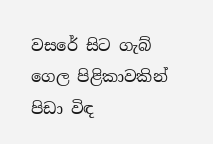වසරේ සිට ගැබ් ගෙල පිළිකාවකින් පිඩා විඳ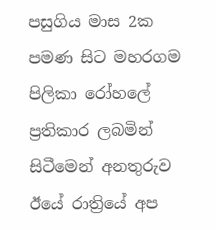පසුගිය මාස 2ක පමණ සිට මහරගම පිලිකා රෝහලේ ප්‍රතිකාර ලබමින් සිටීමෙන් අනතුරුව  ඊයේ රාත්‍රියේ අප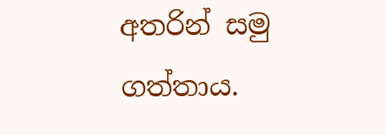අතරින් සමු ගත්තාය.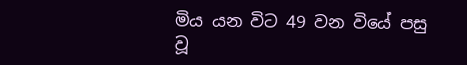මිය යන විට 49 වන වියේ පසු වූ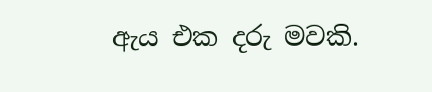ඇය එක දරු මවකි.